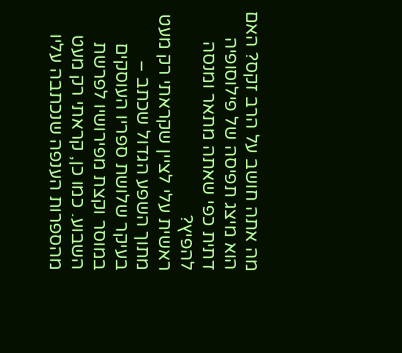מה אתה חושב על הרב זקס? האם הוא מיצג תפיסה של פילוסופיה דתית כפי שאתה מתאר ומנסה להפיץ?
ראשית עלי לציין שקראתי רק מעט מתוך השפע הגדול שכתב – בעיקר שלושת ספריו העוסקים במוסר וקצת מפירושיו לפרשת השבוע. כמו כן, קראתי רק מעט מהספרות הענפה שנכתבה עליו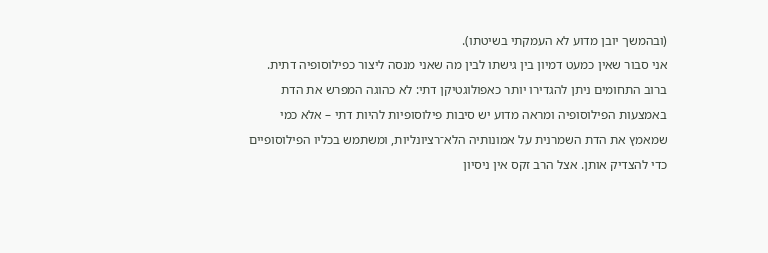(ובהמשך יובן מדוע לא העמקתי בשיטתו).
אני סבור שאין כמעט דמיון בין גישתו לבין מה שאני מנסה ליצור כפילוסופיה דתית. ברוב התחומים ניתן להגדירו יותר כאפולוגטיקן דתי: לא כהוגה המפרש את הדת באמצעות הפילוסופיה ומראה מדוע יש סיבות פילוסופיות להיות דתי – אלא כמי שמאמץ את הדת השמרנית על אמונותיה הלא־רציונליות, ומשתמש בכליו הפילוסופיים כדי להצדיק אותן. אצל הרב זקס אין ניסיון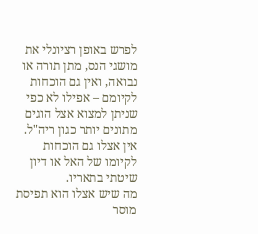לפרש באופן רציונלי את מושגי הנס, מתן תורה או נבואה, ואין גם הוכחות לקיומם – אפילו לא כפי שניתן למצוא אצל הוגים מתונים יותר כגון ריה"ל. אין אצלו גם הוכחות לקיומו של האל או דיון שיטתי בתאריו.
מה שיש אצלו הוא תפיסת מוסר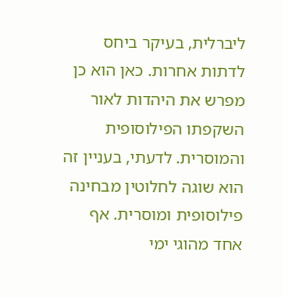ליברלית, בעיקר ביחס לדתות אחרות. כאן הוא כן מפרש את היהדות לאור השקפתו הפילוסופית והמוסרית. לדעתי, בעניין זה הוא שוגה לחלוטין מבחינה פילוסופית ומוסרית. אף אחד מהוגי ימי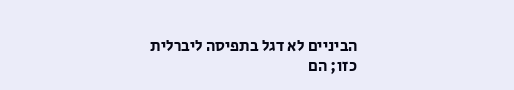הביניים לא דגל בתפיסה ליברלית כזו; הם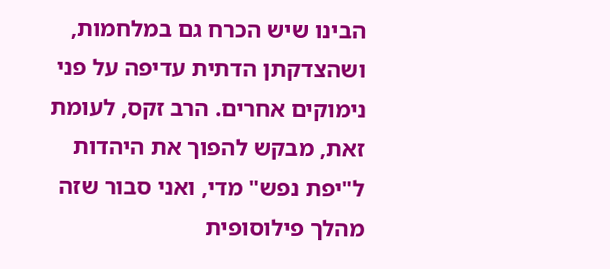הבינו שיש הכרח גם במלחמות, ושהצדקתן הדתית עדיפה על פני נימוקים אחרים. הרב זקס, לעומת זאת, מבקש להפוך את היהדות ל"יפת נפש" מדי, ואני סבור שזה מהלך פילוסופית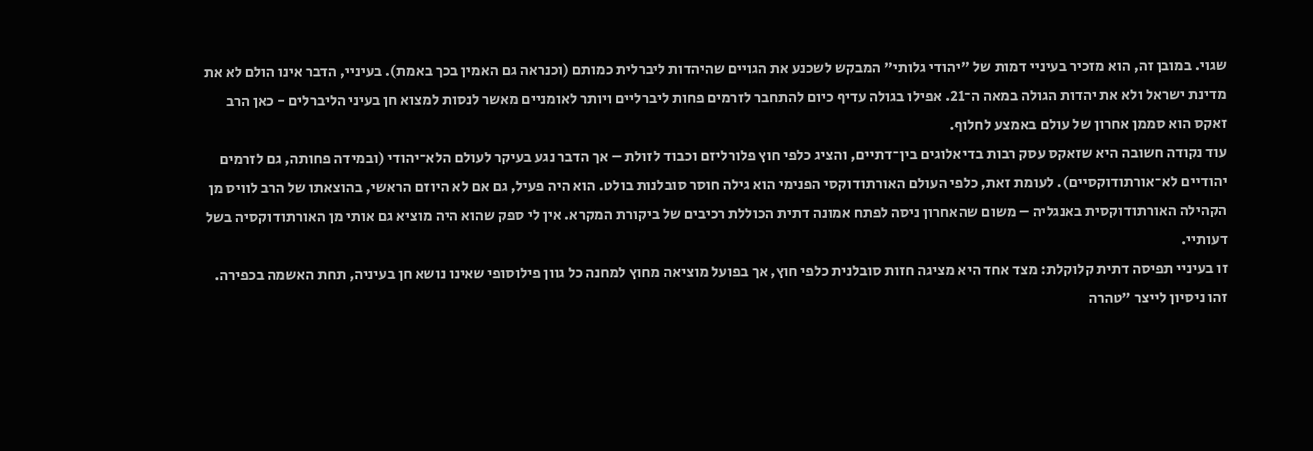שגוי. במובן זה, הוא מזכיר בעיניי דמות של "יהודי גלותי" המבקש לשכנע את הגויים שהיהדות ליברלית כמותם (וכנראה גם האמין בכך באמת). בעיניי, הדבר אינו הולם לא את מדינת ישראל ולא את יהדות הגולה במאה ה־21. אפילו בגולה עדיף כיום להתחבר לזרמים פחות ליברליים ויותר לאומניים מאשר לנסות למצוא חן בעיני הליברלים - כאן הרב זאקס הוא סממן אחרון של עולם באמצע לחלוף.
עוד נקודה חשובה היא שזאקס עסק רבות בדיאלוגים בין־דתיים, והציג כלפי חוץ פלורליזם וכבוד לזולת – אך הדבר נגע בעיקר לעולם הלא־יהודי (ובמידה פחותה, גם לזרמים יהודיים לא־אורתודוקסיים). לעומת זאת, כלפי העולם האורתודוקסי הפנימי הוא גילה חוסר סובלנות בולט. הוא היה פעיל, גם אם לא היוזם הראשי, בהוצאתו של הרב לוויס מן הקהילה האורתודוקסית באנגליה – משום שהאחרון ניסה לפתח אמונה דתית הכוללת רכיבים של ביקורת המקרא. אין לי ספק שהוא היה מוציא גם אותי מן האורתודוקסיה בשל דעותיי.
זו בעיניי תפיסה דתית קלוקלת: מצד אחד היא מציגה חזות סובלנית כלפי חוץ, אך בפועל מוציאה מחוץ למחנה כל גוון פילוסופי שאינו נושא חן בעיניה, תחת האשמה בכפירה. זהו ניסיון לייצר "טהרה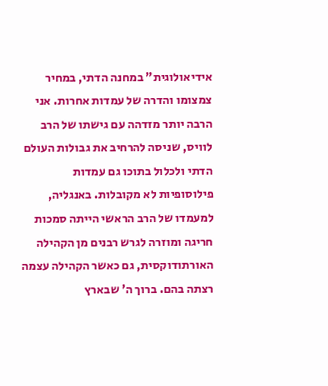אידיאולוגית" במחנה הדתי, במחיר צמצומו והדרה של עמדות אחרות. אני הרבה יותר מזדהה עם גישתו של הרב לוויס, שניסה להרחיב את גבולות העולם הדתי ולכלול בתוכו גם עמדות פילוסופיות לא מקובלות. באנגליה, למעמדו של הרב הראשי הייתה סמכות חריגה ומוזרה לגרש רבנים מן הקהילה האורתודוקסית, גם כאשר הקהילה עצמה רצתה בהם. ברוך ה' שבארץ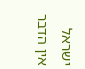ישראל אין הדבר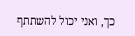כך, ואני יכול להשתתף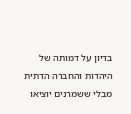בדיון על דמותה של היהדות והחברה הדתית מבלי ששמרנים יוציאו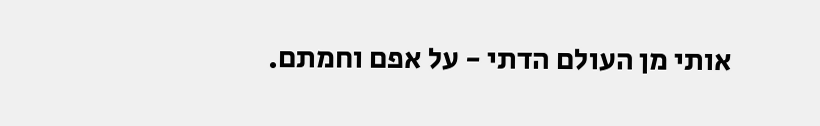אותי מן העולם הדתי - על אפם וחמתם.